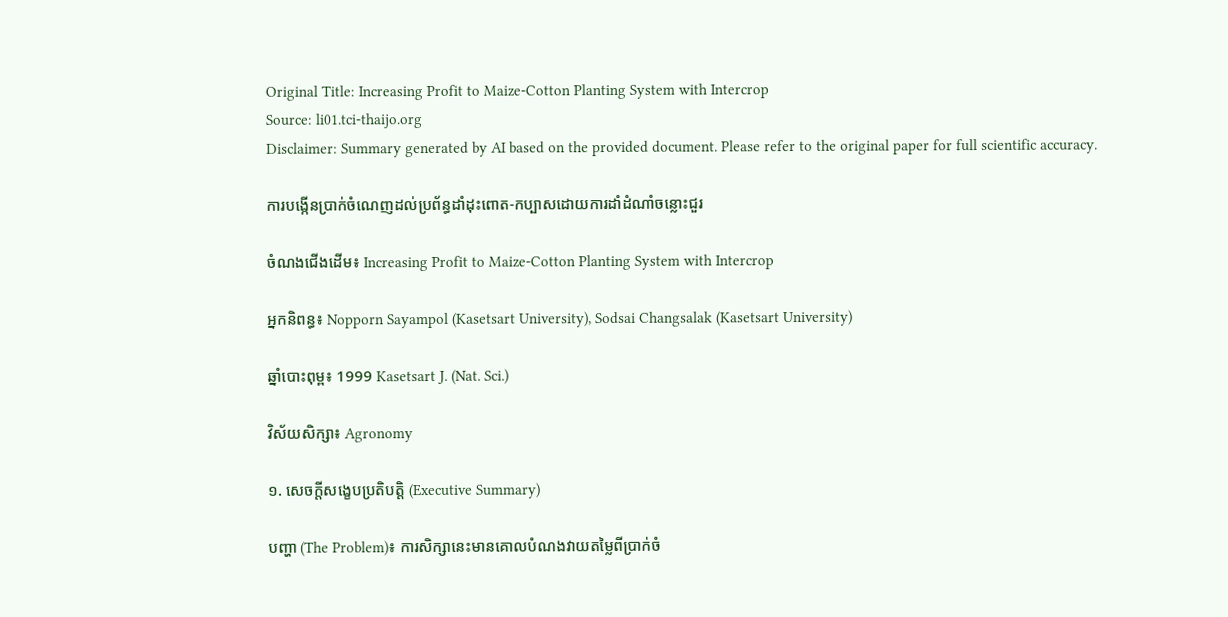Original Title: Increasing Profit to Maize-Cotton Planting System with Intercrop
Source: li01.tci-thaijo.org
Disclaimer: Summary generated by AI based on the provided document. Please refer to the original paper for full scientific accuracy.

ការបង្កើនប្រាក់ចំណេញដល់ប្រព័ន្ធដាំដុះពោត-កប្បាសដោយការដាំដំណាំចន្លោះជួរ

ចំណងជើងដើម៖ Increasing Profit to Maize-Cotton Planting System with Intercrop

អ្នកនិពន្ធ៖ Nopporn Sayampol (Kasetsart University), Sodsai Changsalak (Kasetsart University)

ឆ្នាំបោះពុម្ព៖ 1999 Kasetsart J. (Nat. Sci.)

វិស័យសិក្សា៖ Agronomy

១. សេចក្តីសង្ខេបប្រតិបត្តិ (Executive Summary)

បញ្ហា (The Problem)៖ ការសិក្សានេះមានគោលបំណងវាយតម្លៃពីប្រាក់ចំ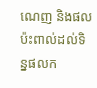ណេញ និងផលប៉ះពាល់ដល់ទិន្នផលក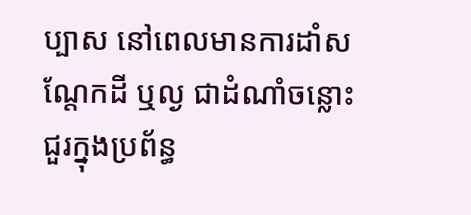ប្បាស នៅពេលមានការដាំសណ្តែកដី ឬល្ង ជាដំណាំចន្លោះជួរក្នុងប្រព័ន្ធ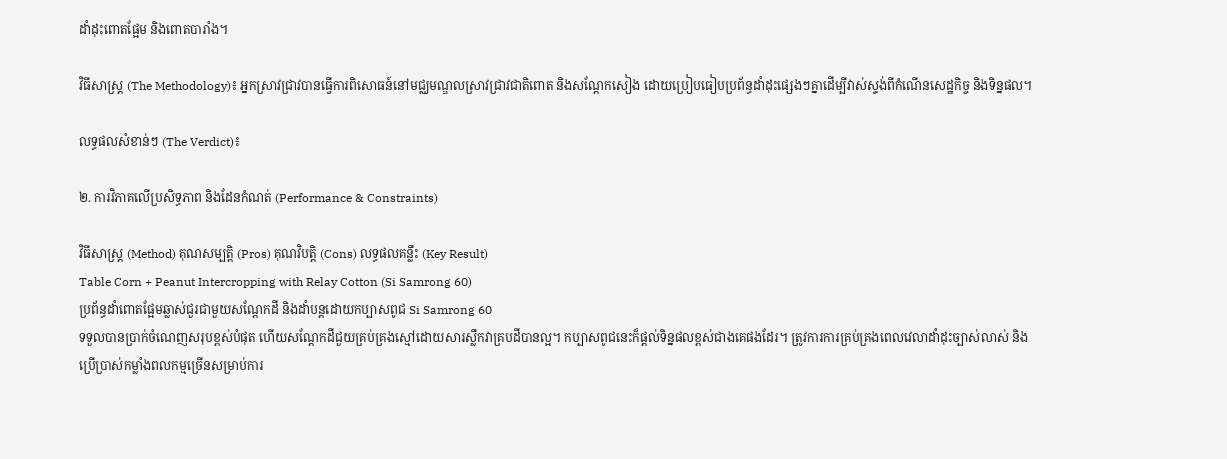ដាំដុះពោតផ្អែម និងពោតបារាំង។

វិធីសាស្ត្រ (The Methodology)៖ អ្នកស្រាវជ្រាវបានធ្វើការពិសោធន៍នៅមជ្ឈមណ្ឌលស្រាវជ្រាវជាតិពោត និងសណ្តែកសៀង ដោយប្រៀបធៀបប្រព័ន្ធដាំដុះផ្សេងៗគ្នាដើម្បីវាស់ស្ទង់ពីកំណើនសេដ្ឋកិច្ច និងទិន្នផល។

លទ្ធផលសំខាន់ៗ (The Verdict)៖

២. ការវិភាគលើប្រសិទ្ធភាព និងដែនកំណត់ (Performance & Constraints)

វិធីសាស្ត្រ (Method) គុណសម្បត្តិ (Pros) គុណវិបត្តិ (Cons) លទ្ធផលគន្លឹះ (Key Result)
Table Corn + Peanut Intercropping with Relay Cotton (Si Samrong 60)
ប្រព័ន្ធដាំពោតផ្អែមឆ្លាស់ជួរជាមួយសណ្តែកដី និងដាំបន្តដោយកប្បាសពូជ Si Samrong 60
ទទួលបានប្រាក់ចំណេញសរុបខ្ពស់បំផុត ហើយសណ្តែកដីជួយគ្រប់គ្រងស្មៅដោយសារស្លឹកវាគ្របដីបានល្អ។ កប្បាសពូជនេះក៏ផ្តល់ទិន្នផលខ្ពស់ជាងគេផងដែរ។ ត្រូវការការគ្រប់គ្រងពេលវេលាដាំដុះច្បាស់លាស់ និងប្រើប្រាស់កម្លាំងពលកម្មច្រើនសម្រាប់ការ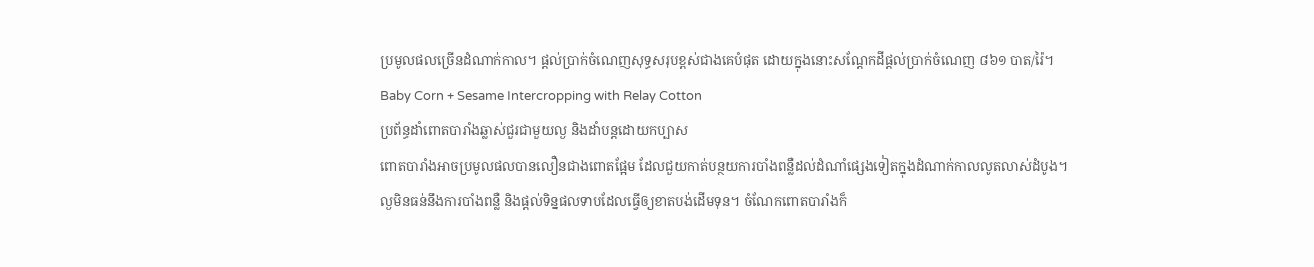ប្រមូលផលច្រើនដំណាក់កាល។ ផ្តល់ប្រាក់ចំណេញសុទ្ធសរុបខ្ពស់ជាងគេបំផុត ដោយក្នុងនោះសណ្តែកដីផ្តល់ប្រាក់ចំណេញ ៨៦១ បាត/រ៉ៃ។
Baby Corn + Sesame Intercropping with Relay Cotton
ប្រព័ន្ធដាំពោតបារាំងឆ្លាស់ជួរជាមួយល្ង និងដាំបន្តដោយកប្បាស
ពោតបារាំងអាចប្រមូលផលបានលឿនជាងពោតផ្អែម ដែលជួយកាត់បន្ថយការបាំងពន្លឺដល់ដំណាំផ្សេងទៀតក្នុងដំណាក់កាលលូតលាស់ដំបូង។ ល្ងមិនធន់នឹងការបាំងពន្លឺ និងផ្តល់ទិន្នផលទាបដែលធ្វើឲ្យខាតបង់ដើមទុន។ ចំណែកពោតបារាំងក៏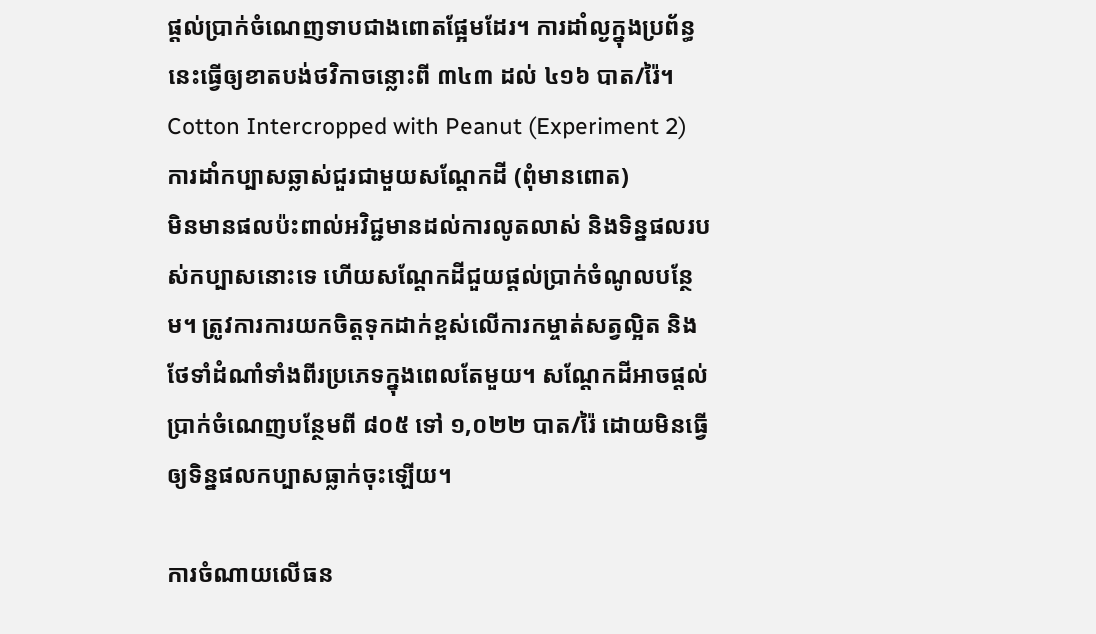ផ្តល់ប្រាក់ចំណេញទាបជាងពោតផ្អែមដែរ។ ការដាំល្ងក្នុងប្រព័ន្ធនេះធ្វើឲ្យខាតបង់ថវិកាចន្លោះពី ៣៤៣ ដល់ ៤១៦ បាត/រ៉ៃ។
Cotton Intercropped with Peanut (Experiment 2)
ការដាំកប្បាសឆ្លាស់ជួរជាមួយសណ្តែកដី (ពុំមានពោត)
មិនមានផលប៉ះពាល់អវិជ្ជមានដល់ការលូតលាស់ និងទិន្នផលរបស់កប្បាសនោះទេ ហើយសណ្តែកដីជួយផ្តល់ប្រាក់ចំណូលបន្ថែម។ ត្រូវការការយកចិត្តទុកដាក់ខ្ពស់លើការកម្ចាត់សត្វល្អិត និងថែទាំដំណាំទាំងពីរប្រភេទក្នុងពេលតែមួយ។ សណ្តែកដីអាចផ្តល់ប្រាក់ចំណេញបន្ថែមពី ៨០៥ ទៅ ១,០២២ បាត/រ៉ៃ ដោយមិនធ្វើឲ្យទិន្នផលកប្បាសធ្លាក់ចុះឡើយ។

ការចំណាយលើធន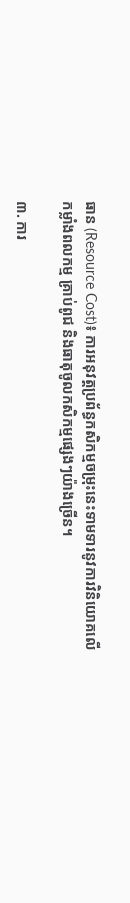ធាន (Resource Cost)៖ ការអនុវត្តប្រព័ន្ធកសិកម្មចម្រុះនេះទាមទារនូវការវិនិយោគលើកម្លាំងពលកម្ម គ្រាប់ពូជ និងធាតុចូលកសិកម្មផ្សេងៗយ៉ាងច្រើន។

៣. ការ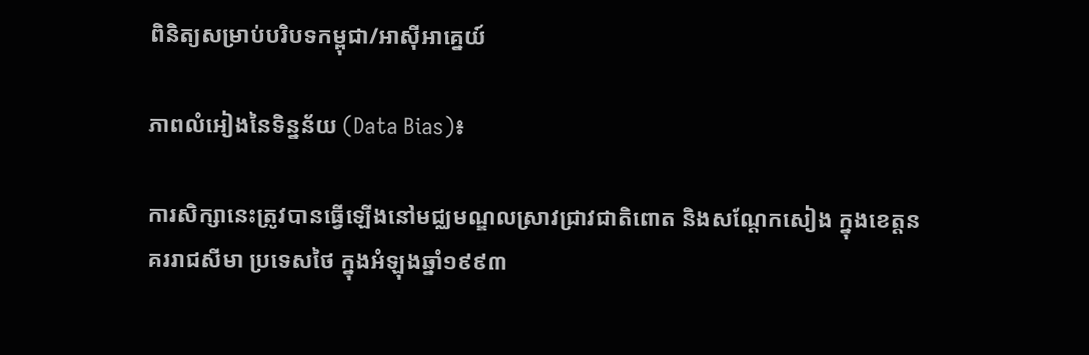ពិនិត្យសម្រាប់បរិបទកម្ពុជា/អាស៊ីអាគ្នេយ៍

ភាពលំអៀងនៃទិន្នន័យ (Data Bias)៖

ការសិក្សានេះត្រូវបានធ្វើឡើងនៅមជ្ឈមណ្ឌលស្រាវជ្រាវជាតិពោត និងសណ្តែកសៀង ក្នុងខេត្តនគររាជសីមា ប្រទេសថៃ ក្នុងអំឡុងឆ្នាំ១៩៩៣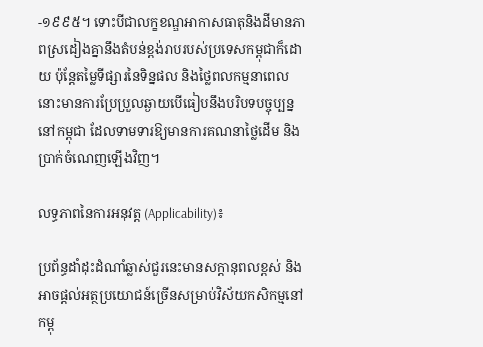-១៩៩៥។ ទោះបីជាលក្ខខណ្ឌអាកាសធាតុនិងដីមានភាពស្រដៀងគ្នានឹងតំបន់ខ្ពង់រាបរបស់ប្រទេសកម្ពុជាក៏ដោយ ប៉ុន្តែតម្លៃទីផ្សារនៃទិន្នផល និងថ្លៃពលកម្មនាពេលនោះមានការប្រែប្រួលឆ្ងាយបើធៀបនឹងបរិបទបច្ចុប្បន្ននៅកម្ពុជា ដែលទាមទារឱ្យមានការគណនាថ្លៃដើម និងប្រាក់ចំណេញឡើងវិញ។

លទ្ធភាពនៃការអនុវត្ត (Applicability)៖

ប្រព័ន្ធដាំដុះដំណាំឆ្លាស់ជួរនេះមានសក្តានុពលខ្ពស់ និងអាចផ្តល់អត្ថប្រយោជន៍ច្រើនសម្រាប់វិស័យកសិកម្មនៅកម្ពុ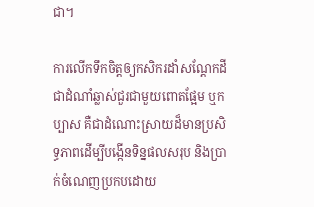ជា។

ការលើកទឹកចិត្តឲ្យកសិករដាំសណ្តែកដីជាដំណាំឆ្លាស់ជួរជាមួយពោតផ្អែម ឬកប្បាស គឺជាដំណោះស្រាយដ៏មានប្រសិទ្ធភាពដើម្បីបង្កើនទិន្នផលសរុប និងប្រាក់ចំណេញប្រកបដោយ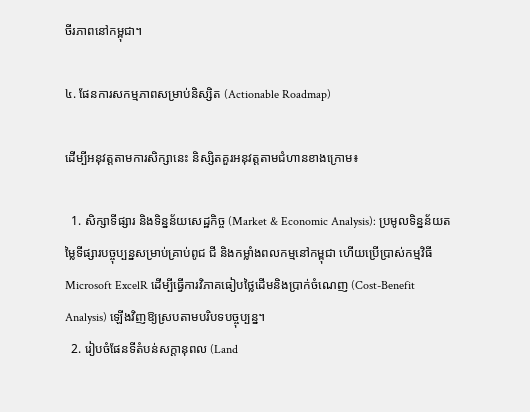ចីរភាពនៅកម្ពុជា។

៤. ផែនការសកម្មភាពសម្រាប់និស្សិត (Actionable Roadmap)

ដើម្បីអនុវត្តតាមការសិក្សានេះ និស្សិតគួរអនុវត្តតាមជំហានខាងក្រោម៖

  1. សិក្សាទីផ្សារ និងទិន្នន័យសេដ្ឋកិច្ច (Market & Economic Analysis): ប្រមូលទិន្នន័យតម្លៃទីផ្សារបច្ចុប្បន្នសម្រាប់គ្រាប់ពូជ ជី និងកម្លាំងពលកម្មនៅកម្ពុជា ហើយប្រើប្រាស់កម្មវិធី Microsoft ExcelR ដើម្បីធ្វើការវិភាគធៀបថ្លៃដើមនិងប្រាក់ចំណេញ (Cost-Benefit Analysis) ឡើងវិញឱ្យស្របតាមបរិបទបច្ចុប្បន្ន។
  2. រៀបចំផែនទីតំបន់សក្តានុពល (Land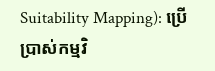Suitability Mapping): ប្រើប្រាស់កម្មវិ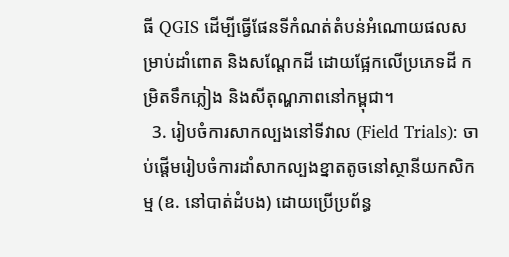ធី QGIS ដើម្បីធ្វើផែនទីកំណត់តំបន់អំណោយផលសម្រាប់ដាំពោត និងសណ្តែកដី ដោយផ្អែកលើប្រភេទដី កម្រិតទឹកភ្លៀង និងសីតុណ្ហភាពនៅកម្ពុជា។
  3. រៀបចំការសាកល្បងនៅទីវាល (Field Trials): ចាប់ផ្តើមរៀបចំការដាំសាកល្បងខ្នាតតូចនៅស្ថានីយកសិកម្ម (ឧ. នៅបាត់ដំបង) ដោយប្រើប្រព័ន្ធ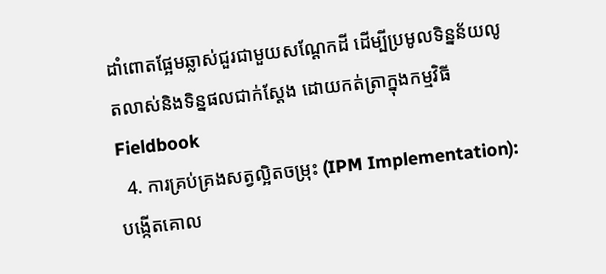ដាំពោតផ្អែមឆ្លាស់ជួរជាមួយសណ្តែកដី ដើម្បីប្រមូលទិន្នន័យលូតលាស់និងទិន្នផលជាក់ស្តែង ដោយកត់ត្រាក្នុងកម្មវិធី Fieldbook
  4. ការគ្រប់គ្រងសត្វល្អិតចម្រុះ (IPM Implementation): បង្កើតគោល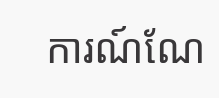ការណ៍ណែ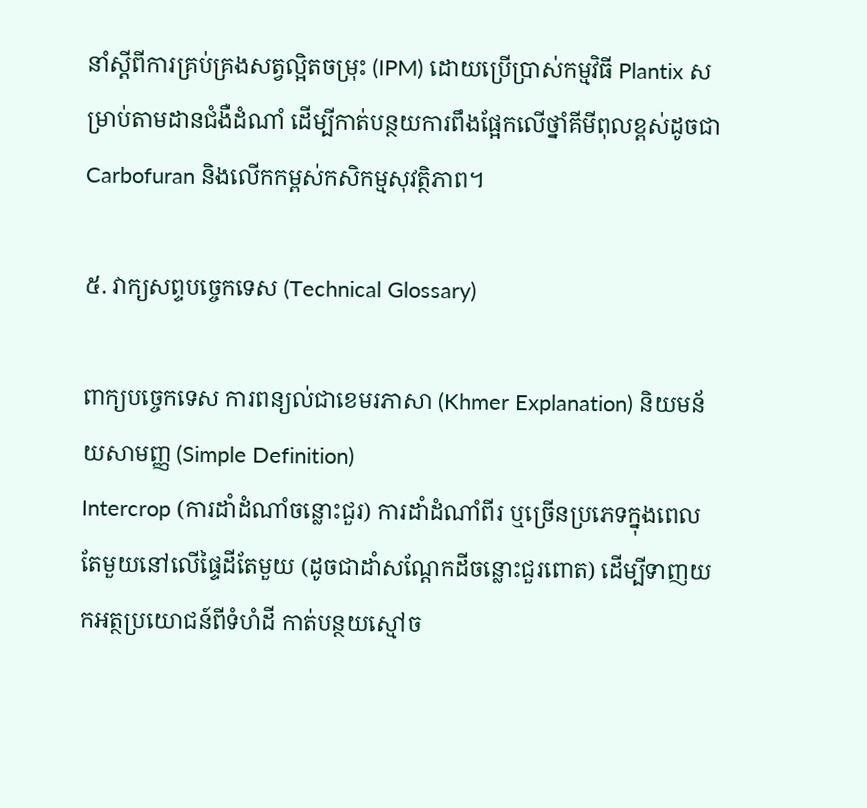នាំស្តីពីការគ្រប់គ្រងសត្វល្អិតចម្រុះ (IPM) ដោយប្រើប្រាស់កម្មវិធី Plantix សម្រាប់តាមដានជំងឺដំណាំ ដើម្បីកាត់បន្ថយការពឹងផ្អែកលើថ្នាំគីមីពុលខ្ពស់ដូចជា Carbofuran និងលើកកម្ពស់កសិកម្មសុវត្ថិភាព។

៥. វាក្យសព្ទបច្ចេកទេស (Technical Glossary)

ពាក្យបច្ចេកទេស ការពន្យល់ជាខេមរភាសា (Khmer Explanation) និយមន័យសាមញ្ញ (Simple Definition)
Intercrop (ការដាំដំណាំចន្លោះជួរ) ការដាំដំណាំពីរ ឬច្រើនប្រភេទក្នុងពេលតែមួយនៅលើផ្ទៃដីតែមួយ (ដូចជាដាំសណ្តែកដីចន្លោះជួរពោត) ដើម្បីទាញយកអត្ថប្រយោជន៍ពីទំហំដី កាត់បន្ថយស្មៅច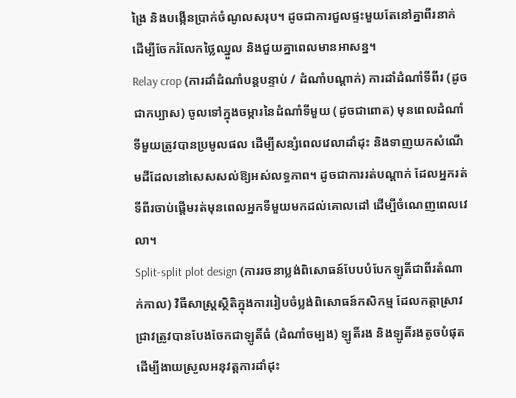ង្រៃ និងបង្កើនប្រាក់ចំណូលសរុប។ ដូចជាការជួលផ្ទះមួយតែនៅគ្នាពីរនាក់ដើម្បីចែករំលែកថ្លៃឈ្នួល និងជួយគ្នាពេលមានអាសន្ន។
Relay crop (ការដាំដំណាំបន្តបន្ទាប់ / ដំណាំបណ្តាក់) ការដាំដំណាំទីពីរ (ដូចជាកប្បាស) ចូលទៅក្នុងចម្ការនៃដំណាំទីមួយ (ដូចជាពោត) មុនពេលដំណាំទីមួយត្រូវបានប្រមូលផល ដើម្បីសន្សំពេលវេលាដាំដុះ និងទាញយកសំណើមដីដែលនៅសេសសល់ឱ្យអស់លទ្ធភាព។ ដូចជាការរត់បណ្តាក់ ដែលអ្នករត់ទីពីរចាប់ផ្តើមរត់មុនពេលអ្នកទីមួយមកដល់គោលដៅ ដើម្បីចំណេញពេលវេលា។
Split-split plot design (ការរចនាប្លង់ពិសោធន៍បែបបំបែកឡូតិ៍ជាពីរតំណាក់កាល) វិធីសាស្ត្រស្ថិតិក្នុងការរៀបចំប្លង់ពិសោធន៍កសិកម្ម ដែលកត្តាស្រាវជ្រាវត្រូវបានបែងចែកជាឡូតិ៍ធំ (ដំណាំចម្បង) ឡូតិ៍រង និងឡូតិ៍រងតូចបំផុត ដើម្បីងាយស្រួលអនុវត្តការដាំដុះ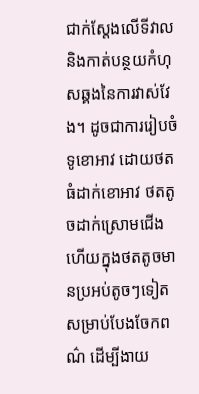ជាក់ស្តែងលើទីវាល និងកាត់បន្ថយកំហុសឆ្គងនៃការវាស់វែង។ ដូចជាការរៀបចំទូខោអាវ ដោយថតធំដាក់ខោអាវ ថតតូចដាក់ស្រោមជើង ហើយក្នុងថតតូចមានប្រអប់តូចៗទៀតសម្រាប់បែងចែកពណ៌ ដើម្បីងាយ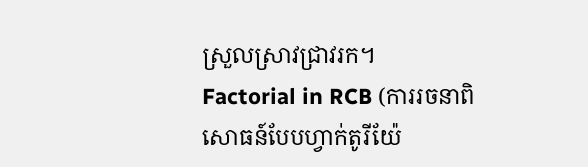ស្រួលស្រាវជ្រាវរក។
Factorial in RCB (ការរចនាពិសោធន៍បែបហ្វាក់តូរីយ៉ែ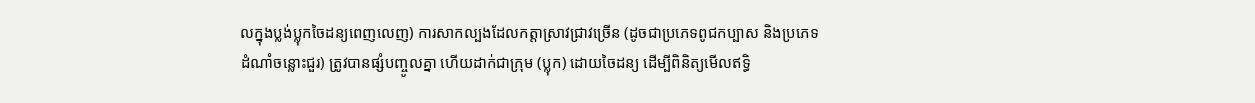លក្នុងប្លង់ប្លុកចៃដន្យពេញលេញ) ការសាកល្បងដែលកត្តាស្រាវជ្រាវច្រើន (ដូចជាប្រភេទពូជកប្បាស និងប្រភេទដំណាំចន្លោះជួរ) ត្រូវបានផ្សំបញ្ចូលគ្នា ហើយដាក់ជាក្រុម (ប្លុក) ដោយចៃដន្យ ដើម្បីពិនិត្យមើលឥទ្ធិ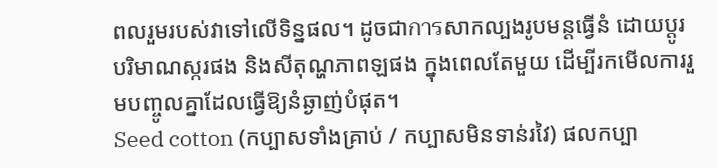ពលរួមរបស់វាទៅលើទិន្នផល។ ដូចជាการសាកល្បងរូបមន្តធ្វើនំ ដោយប្តូរបរិមាណស្ករផង និងសីតុណ្ហភាពឡផង ក្នុងពេលតែមួយ ដើម្បីរកមើលការរួមបញ្ចូលគ្នាដែលធ្វើឱ្យនំឆ្ងាញ់បំផុត។
Seed cotton (កប្បាសទាំងគ្រាប់ / កប្បាសមិនទាន់រវៃ) ផលកប្បា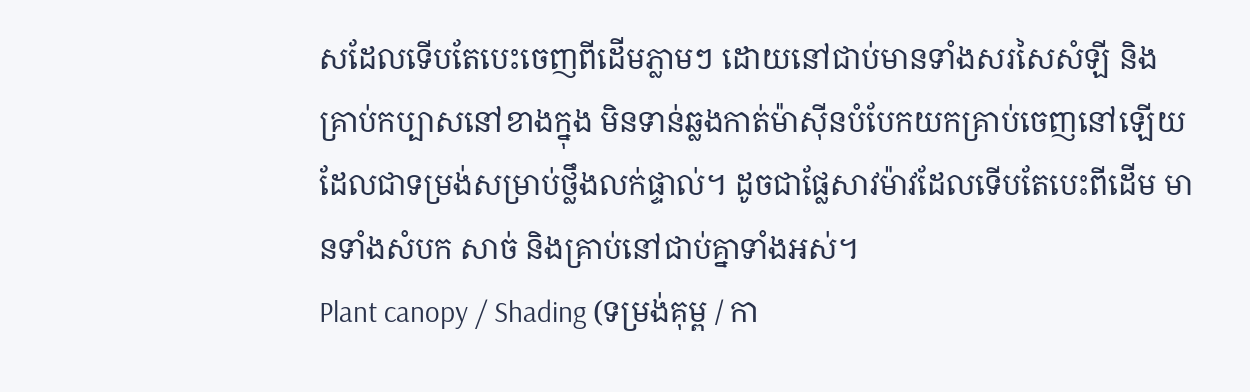សដែលទើបតែបេះចេញពីដើមភ្លាមៗ ដោយនៅជាប់មានទាំងសរសៃសំឡី និងគ្រាប់កប្បាសនៅខាងក្នុង មិនទាន់ឆ្លងកាត់ម៉ាស៊ីនបំបែកយកគ្រាប់ចេញនៅឡើយ ដែលជាទម្រង់សម្រាប់ថ្លឹងលក់ផ្ទាល់។ ដូចជាផ្លែសាវម៉ាវដែលទើបតែបេះពីដើម មានទាំងសំបក សាច់ និងគ្រាប់នៅជាប់គ្នាទាំងអស់។
Plant canopy / Shading (ទម្រង់គុម្ព / កា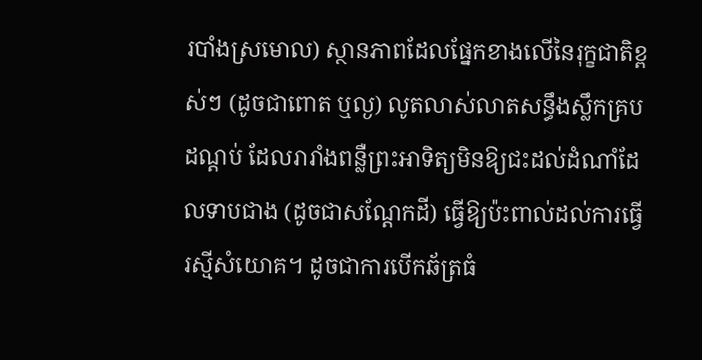របាំងស្រមោល) ស្ថានភាពដែលផ្នែកខាងលើនៃរុក្ខជាតិខ្ពស់ៗ (ដូចជាពោត ឬល្ង) លូតលាស់លាតសន្ធឹងស្លឹកគ្របដណ្ដប់ ដែលរារាំងពន្លឺព្រះអាទិត្យមិនឱ្យជះដល់ដំណាំដែលទាបជាង (ដូចជាសណ្តែកដី) ធ្វើឱ្យប៉ះពាល់ដល់ការធ្វើរស្មីសំយោគ។ ដូចជាការបើកឆ័ត្រធំ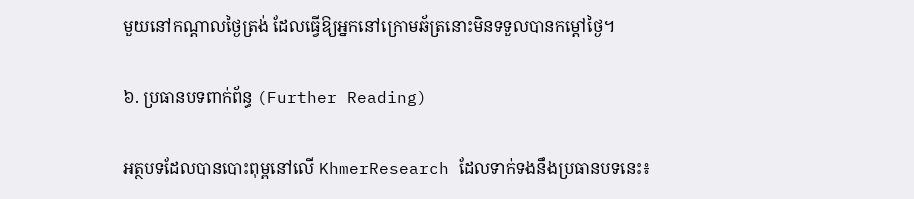មួយនៅកណ្តាលថ្ងៃត្រង់ ដែលធ្វើឱ្យអ្នកនៅក្រោមឆ័ត្រនោះមិនទទួលបានកម្តៅថ្ងៃ។

៦. ប្រធានបទពាក់ព័ន្ធ (Further Reading)

អត្ថបទដែលបានបោះពុម្ពនៅលើ KhmerResearch ដែលទាក់ទងនឹងប្រធានបទនេះ៖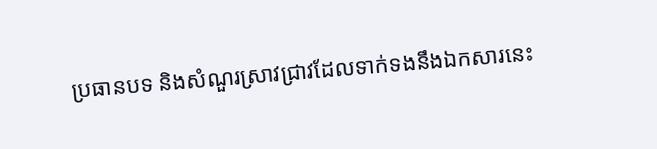ប្រធានបទ និងសំណួរស្រាវជ្រាវដែលទាក់ទងនឹងឯកសារនេះ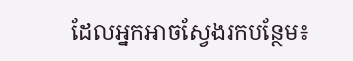ដែលអ្នកអាចស្វែងរកបន្ថែម៖